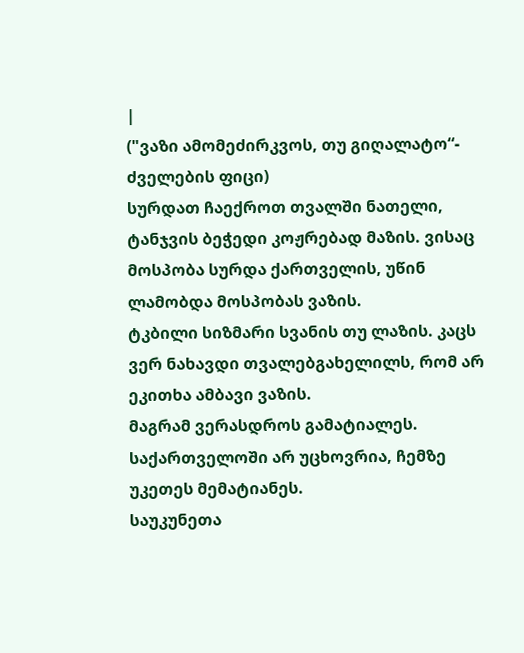|
("ვაზი ამომეძირკვოს, თუ გიღალატო“- ძველების ფიცი)
სურდათ ჩაექროთ თვალში ნათელი, ტანჯვის ბეჭედი კოჟრებად მაზის. ვისაც მოსპობა სურდა ქართველის, უწინ ლამობდა მოსპობას ვაზის.
ტკბილი სიზმარი სვანის თუ ლაზის. კაცს ვერ ნახავდი თვალებგახელილს, რომ არ ეკითხა ამბავი ვაზის.
მაგრამ ვერასდროს გამატიალეს. საქართველოში არ უცხოვრია, ჩემზე უკეთეს მემატიანეს.
საუკუნეთა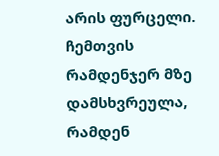არის ფურცელი. ჩემთვის რამდენჯერ მზე დამსხვრეულა, რამდენ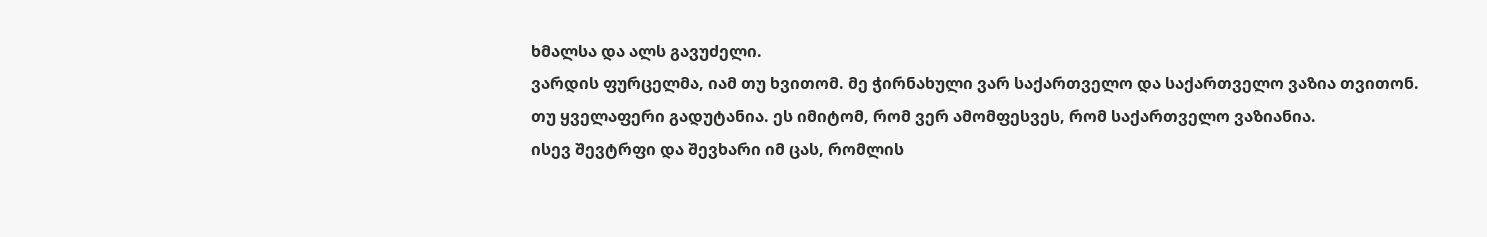ხმალსა და ალს გავუძელი.
ვარდის ფურცელმა, იამ თუ ხვითომ. მე ჭირნახული ვარ საქართველო და საქართველო ვაზია თვითონ.
თუ ყველაფერი გადუტანია. ეს იმიტომ, რომ ვერ ამომფესვეს, რომ საქართველო ვაზიანია.
ისევ შევტრფი და შევხარი იმ ცას, რომლის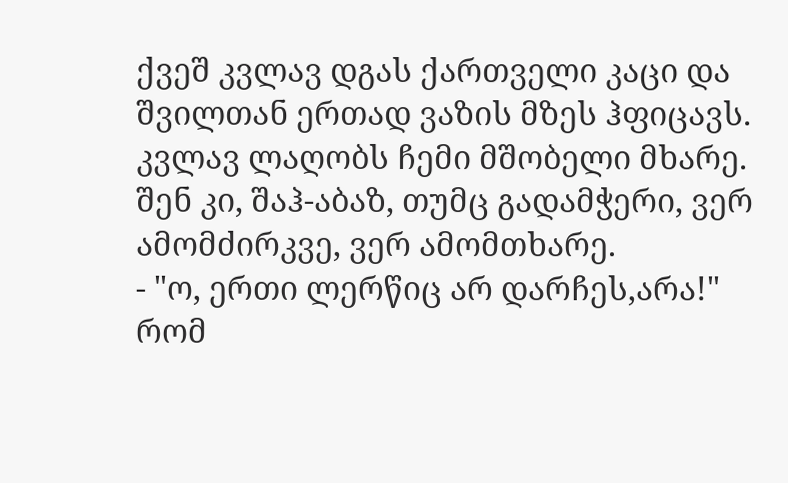ქვეშ კვლავ დგას ქართველი კაცი და შვილთან ერთად ვაზის მზეს ჰფიცავს.
კვლავ ლაღობს ჩემი მშობელი მხარე. შენ კი, შაჰ-აბაზ, თუმც გადამჭერი, ვერ ამომძირკვე, ვერ ამომთხარე.
- "ო, ერთი ლერწიც არ დარჩეს,არა!" რომ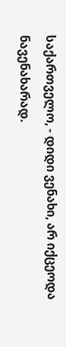საქართველო, - დიდი ვენახი, არ იქცეოდა ნავენახარად.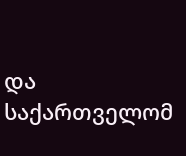და საქართველომ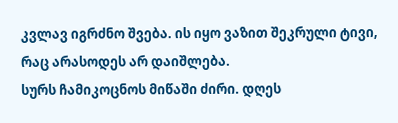კვლავ იგრძნო შვება. ის იყო ვაზით შეკრული ტივი, რაც არასოდეს არ დაიშლება.
სურს ჩამიკოცნოს მიწაში ძირი. დღეს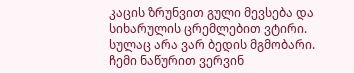კაცის ზრუნვით გული მევსება და სიხარულის ცრემლებით ვტირი.
სულაც არა ვარ ბედის მგმობარი. ჩემი ნაწურით ვერვინ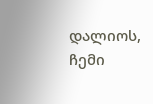დალიოს, ჩემი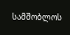სამშობლოს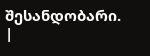შესანდობარი. |